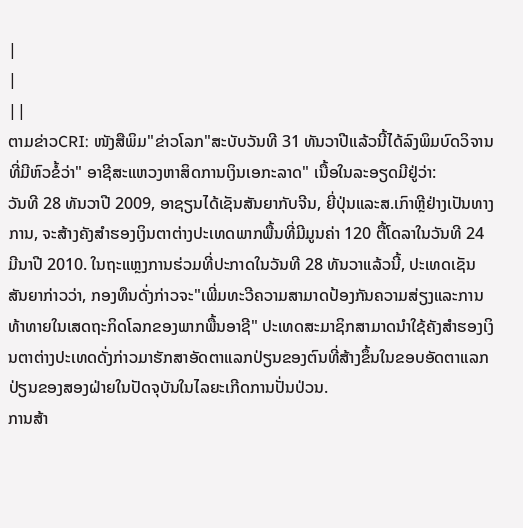|
|
||
ຕາມຂ່າວCRI: ໜັງສືພິມ"ຂ່າວໂລກ"ສະບັບວັນທີ 31 ທັນວາປີແລ້ວນີ້ໄດ້ລົງພິມບົດວິຈານທີ່ມີຫົວຂໍ້ວ່າ" ອາຊີສະແຫວງຫາສິດການເງິນເອກະລາດ" ເນື້ອໃນລະອຽດມີຢູ່ວ່າ:
ວັນທີ 28 ທັນວາປີ 2009, ອາຊຽນໄດ້ເຊັນສັນຍາກັບຈີນ, ຍີ່ປຸ່ນແລະສ.ເກົາຫຼີຢ່າງເປັນທາງການ, ຈະສ້າງຄັງສຳຮອງເງິນຕາຕ່າງປະເທດພາກພື້ນທີ່ມີມູນຄ່າ 120 ຕື້ໂດລາໃນວັນທີ 24 ມີນາປີ 2010. ໃນຖະແຫຼງການຮ່ວມທີ່ປະກາດໃນວັນທີ 28 ທັນວາແລ້ວນີ້, ປະເທດເຊັນສັນຍາກ່າວວ່າ, ກອງທຶນດັ່ງກ່າວຈະ"ເພີ່ມທະວີຄວາມສາມາດປ້ອງກັນຄວາມສ່ຽງແລະການທ້າທາຍໃນເສດຖະກິດໂລກຂອງພາກພື້ນອາຊີ" ປະເທດສະມາຊິກສາມາດນຳໃຊ້ຄັງສຳຮອງເງິນຕາຕ່າງປະເທດດັ່ງກ່າວມາຮັກສາອັດຕາແລກປ່ຽນຂອງຕົນທີ່ສ້າງຂຶ້ນໃນຂອບອັດຕາແລກປ່ຽນຂອງສອງຝ່າຍໃນປັດຈຸບັນໃນໄລຍະເກີດການປັ່ນປ່ວນ.
ການສ້າ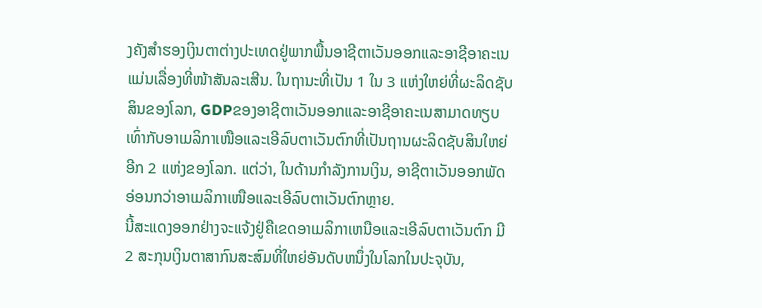ງຄັງສຳຮອງເງິນຕາຕ່າງປະເທດຢູ່ພາກພື້ນອາຊີຕາເວັນອອກແລະອາຊີອາຄະເນແມ່ນເລື່ອງທີ່ໜ້າສັນລະເສີນ. ໃນຖານະທີ່ເປັນ 1 ໃນ 3 ແຫ່ງໃຫຍ່ທີ່ຜະລິດຊັບສິນຂອງໂລກ, GDPຂອງອາຊີຕາເວັນອອກແລະອາຊີອາຄະເນສາມາດທຽບເທົ່າກັບອາເມລິກາເໜືອແລະເອີລົບຕາເວັນຕົກທີ່ເປັນຖານຜະລິດຊັບສິນໃຫຍ່ອີກ 2 ແຫ່ງຂອງໂລກ. ແຕ່ວ່າ, ໃນດ້ານກຳລັງການເງິນ, ອາຊີຕາເວັນອອກພັດອ່ອນກວ່າອາເມລິກາເໜືອແລະເອີລົບຕາເວັນຕົກຫຼາຍ.
ນີ້ສະແດງອອກຢ່າງຈະແຈ້ງຢູ່ຄືເຂດອາເມລິກາເຫນືອແລະເອີລົບຕາເວັນຕົກ ມີ 2 ສະກຸນເງິນຕາສາກົນສະສົມທີ່ໃຫຍ່ອັນດັບຫນຶ່ງໃນໂລກໃນປະຈຸບັນ,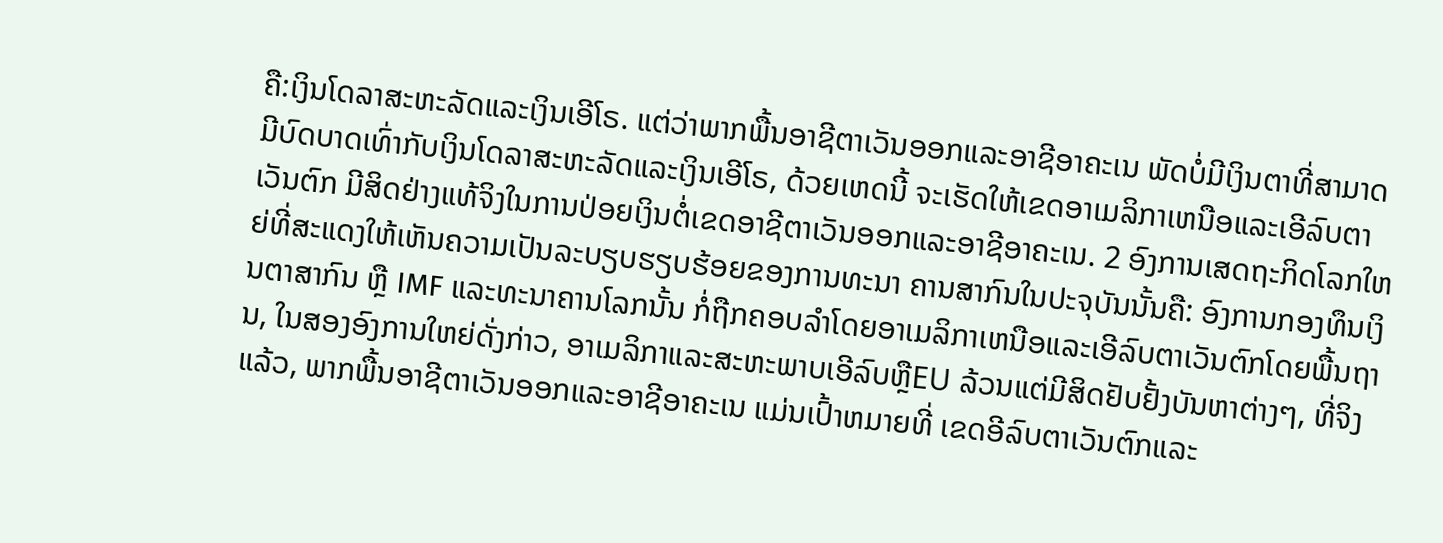ຄື:ເງິນໂດລາສະຫະລັດແລະເງິນເອີໂຣ. ແຕ່ວ່າພາກພື້ນອາຊີຕາເວັນອອກແລະອາຊີອາຄະເນ ພັດບໍ່ມີເງິນຕາທີ່ສາມາດມີບົດບາດເທົ່າກັບເງິນໂດລາສະຫະລັດແລະເງິນເອີໂຣ, ດ້ວຍເຫດນີ້ ຈະເຮັດໃຫ້ເຂດອາເມລິກາເຫນືອແລະເອີລົບຕາເວັນຕົກ ມີສິດຢ່າງແທ້ຈິງໃນການປ່ອຍເງິນຕໍ່ເຂດອາຊີຕາເວັນອອກແລະອາຊີອາຄະເນ. 2 ອົງການເສດຖະກິດໂລກໃຫຍ່ທີ່ສະແດງໃຫ້ເຫັນຄວາມເປັນລະບຽບຮຽບຮ້ອຍຂອງການທະນາ ຄານສາກົນໃນປະຈຸບັນນັ້ນຄື: ອົງການກອງທຶນເງິນຕາສາກົນ ຫຼື IMF ແລະທະນາຄານໂລກນັ້ນ ກໍ່ຖືກຄອບລຳໂດຍອາເມລິກາເຫນືອແລະເອີລົບຕາເວັນຕົກໂດຍພື້ນຖານ, ໃນສອງອົງການໃຫຍ່ດັ່ງກ່າວ, ອາເມລິກາແລະສະຫະພາບເອີລົບຫຼືEU ລ້ວນແຕ່ມີສິດຢັບຢັ້ງບັນຫາຕ່າງໆ, ທີ່ຈິງແລ້ວ, ພາກພື້ນອາຊີຕາເວັນອອກແລະອາຊີອາຄະເນ ແມ່ນເປົ້າຫມາຍທີ່ ເຂດອີລົບຕາເວັນຕົກແລະ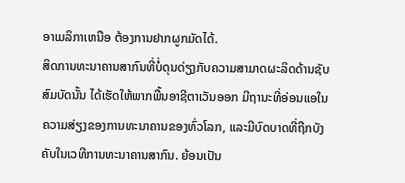ອາເມລິກາເຫນືອ ຕ້ອງການຢາກຜູກມັດໄດ້.
ສິດການທະນາຄານສາກົນທີ່ບໍ່ດຸນດ່ຽງກັບຄວາມສາມາດຜະລິດດ້ານຊັບສົມບັດນັ້ນ ໄດ້ເຮັດໃຫ້ພາກພື້ນອາຊີຕາເວັນອອກ ມີຖານະທີ່ອ່ອນແອໃນຄວາມສ່ຽງຂອງການທະນາຄານຂອງທົ່ວໂລກ, ແລະມີບົດບາດທີ່ຖືກບັງຄັບໃນເວທີການທະນາຄານສາກົນ. ຍ້ອນເປັນ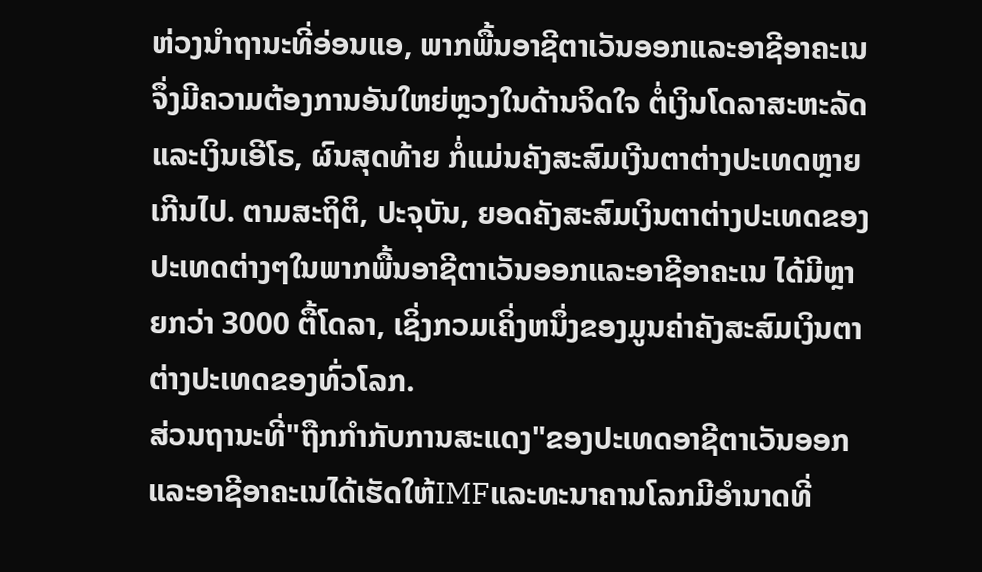ຫ່ວງນຳຖານະທີ່ອ່ອນແອ, ພາກພື້ນອາຊີຕາເວັນອອກແລະອາຊີອາຄະເນ ຈຶ່ງມີຄວາມຕ້ອງການອັນໃຫຍ່ຫຼວງໃນດ້ານຈິດໃຈ ຕໍ່ເງິນໂດລາສະຫະລັດແລະເງິນເອີໂຣ, ຜົນສຸດທ້າຍ ກໍ່ແມ່ນຄັງສະສົມເງີນຕາຕ່າງປະເທດຫຼາຍເກີນໄປ. ຕາມສະຖິຕິ, ປະຈຸບັນ, ຍອດຄັງສະສົມເງິນຕາຕ່າງປະເທດຂອງປະເທດຕ່າງໆໃນພາກພື້ນອາຊີຕາເວັນອອກແລະອາຊີອາຄະເນ ໄດ້ມີຫຼາຍກວ່າ 3000 ຕື້ໂດລາ, ເຊິ່ງກວມເຄິ່ງຫນຶ່ງຂອງມູນຄ່າຄັງສະສົມເງິນຕາຕ່າງປະເທດຂອງທົ່ວໂລກ.
ສ່ວນຖານະທີ່"ຖືກກຳກັບການສະແດງ"ຂອງປະເທດອາຊີຕາເວັນອອກແລະອາຊີອາຄະເນໄດ້ເຮັດໃຫ້IMFແລະທະນາຄານໂລກມີອຳນາດທີ່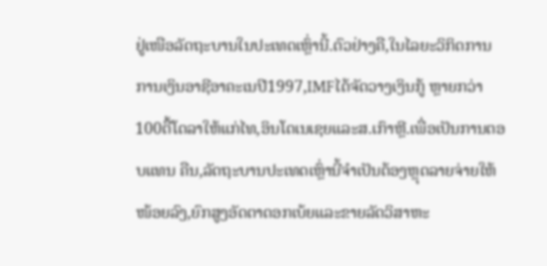ຢູ່ເໜືອລັດຖະບານໃນປະເທດເຫຼົ່ານີ້.ຕົວຢ່າງຄື,ໃນໄລຍະວິກິດການການເງິນອາຊີອາຄະເນປີ1997,IMFໄດ້ຈັດວາງເງິນກູ້ ຫຼາຍກວ່າ100ຕື້ໂດລາໃຫ້ແກ່ໄທ,ອິນໂດເນເຊຍແລະສ.ເກົາຫຼີ.ເພື່ອເປັນການຕອບແທນ ຄືນ,ລັດຖະບານປະເທດເຫຼົ່ານີ້ຈຳເປັນຕ້ອງຫຼຸດລາຍຈ່າຍໃຫ້ໜ້ອຍລົງ,ຍົກສູງອັດຕາດອກເບ້ຍແລະຂາຍລັດວິສາຫະ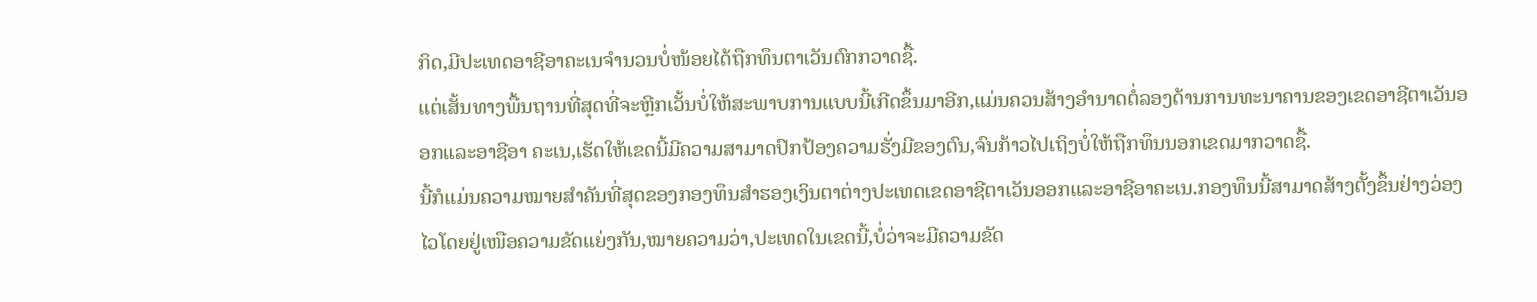ກິດ,ມີປະເທດອາຊີອາຄະເນຈຳນວນບໍ່ໜ້ອຍໄດ້ຖືກທຶນຕາເວັນຕົກກວາດຊື້.
ແຕ່ເສັ້ນທາງພື້ນຖານທີ່ສຸດທີ່ຈະຫຼີກເວັ້ນບໍ່ໃຫ້ສະພາບການແບບນີ້ເກີດຂຶ້ນມາອີກ,ແມ່ນຄວນສ້າງອຳນາດຕໍ່ລອງດ້ານການທະນາຄານຂອງເຂດອາຊີຕາເວັນອອກແລະອາຊີອາ ຄະເນ,ເຮັດໃຫ້ເຂດນີ້ມີຄວາມສາມາດປົກປ້ອງຄວາມຮັ່ງມີຂອງຕົນ,ຈົນກ້າວໄປເຖິງບໍ່ໃຫ້ຖືກທຶນນອກເຂດມາກວາດຊື້.
ນີ້ກໍແມ່ນຄວາມໝາຍສຳຄັນທີ່ສຸດຂອງກອງທຶນສຳຮອງເງິນຕາຕ່າງປະເທດເຂດອາຊີຕາເວັນອອກແລະອາຊີອາຄະເນ.ກອງທຶນນີ້ສາມາດສ້າງຕັ້ງຂຶ້ນຢ່າງວ່ອງໄວໂດຍຢູ່ເໜືອຄວາມຂັດແຍ່ງກັນ,ໝາຍຄວາມວ່າ,ປະເທດໃນເຂດນີ້,ບໍ່ວ່າຈະມີຄວາມຂັດ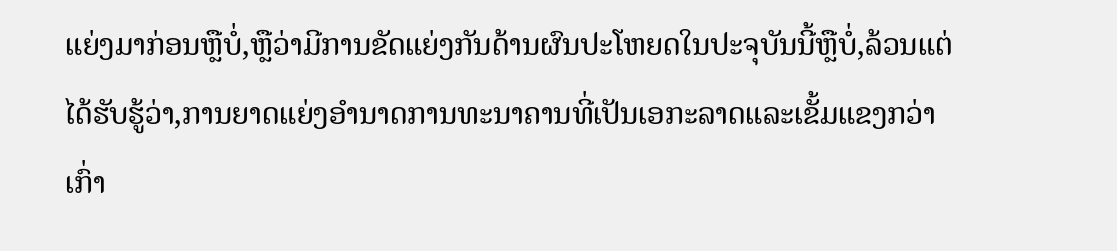ແຍ່ງມາກ່ອນຫຼືບໍ່,ຫຼືວ່າມີການຂັດແຍ່ງກັນດ້ານຜົນປະໂຫຍດໃນປະຈຸບັນນີ້ຫຼືບໍ່,ລ້ວນແຕ່ໄດ້ຮັບຮູ້ວ່າ,ການຍາດແຍ່ງອຳນາດການທະນາຄານທີ່ເປັນເອກະລາດແລະເຂັ້ມແຂງກວ່າເກົ່າ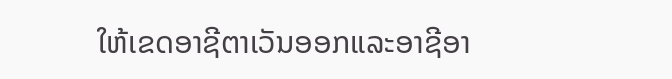ໃຫ້ເຂດອາຊີຕາເວັນອອກແລະອາຊີອາ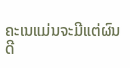ຄະເນແມ່ນຈະມີແຕ່ຜົນດີ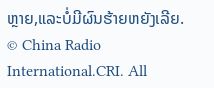ຫຼາຍ,ແລະບໍ່ມີຜົນຮ້າຍຫຍັງເລີຍ.
© China Radio International.CRI. All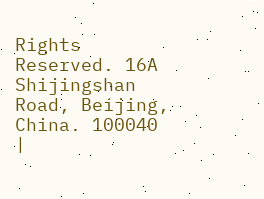Rights Reserved. 16A Shijingshan Road, Beijing, China. 100040 |